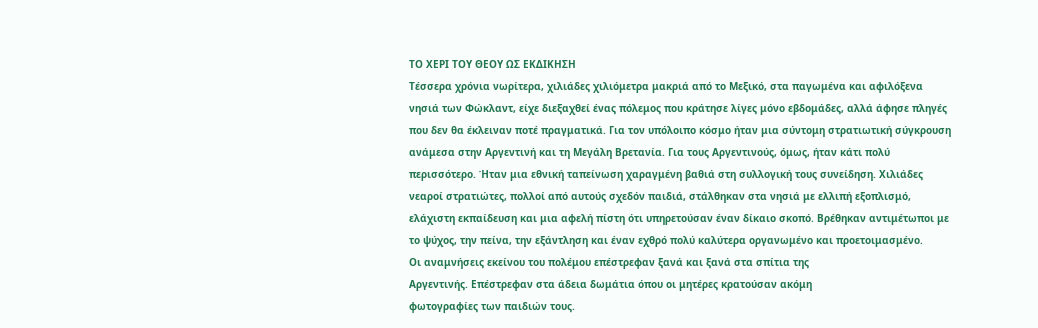ΤΟ ΧΕΡΙ ΤΟΥ ΘΕΟΥ ΩΣ ΕΚΔΙΚΗΣΗ
Τέσσερα χρόνια νωρίτερα, χιλιάδες χιλιόμετρα μακριά από το Μεξικό, στα παγωμένα και αφιλόξενα νησιά των Φώκλαντ, είχε διεξαχθεί ένας πόλεμος που κράτησε λίγες μόνο εβδομάδες, αλλά άφησε πληγές που δεν θα έκλειναν ποτέ πραγματικά. Για τον υπόλοιπο κόσμο ήταν μια σύντομη στρατιωτική σύγκρουση ανάμεσα στην Αργεντινή και τη Μεγάλη Βρετανία. Για τους Αργεντινούς, όμως, ήταν κάτι πολύ περισσότερο. Ήταν μια εθνική ταπείνωση χαραγμένη βαθιά στη συλλογική τους συνείδηση. Χιλιάδες νεαροί στρατιώτες, πολλοί από αυτούς σχεδόν παιδιά, στάλθηκαν στα νησιά με ελλιπή εξοπλισμό, ελάχιστη εκπαίδευση και μια αφελή πίστη ότι υπηρετούσαν έναν δίκαιο σκοπό. Βρέθηκαν αντιμέτωποι με το ψύχος, την πείνα, την εξάντληση και έναν εχθρό πολύ καλύτερα οργανωμένο και προετοιμασμένο.
Οι αναμνήσεις εκείνου του πολέμου επέστρεφαν ξανά και ξανά στα σπίτια της
Αργεντινής. Επέστρεφαν στα άδεια δωμάτια όπου οι μητέρες κρατούσαν ακόμη
φωτογραφίες των παιδιών τους.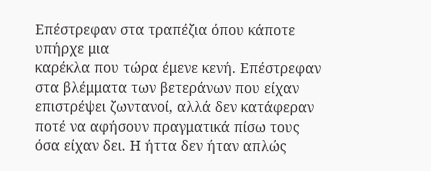Επέστρεφαν στα τραπέζια όπου κάποτε υπήρχε μια
καρέκλα που τώρα έμενε κενή. Επέστρεφαν στα βλέμματα των βετεράνων που είχαν
επιστρέψει ζωντανοί, αλλά δεν κατάφεραν ποτέ να αφήσουν πραγματικά πίσω τους
όσα είχαν δει. Η ήττα δεν ήταν απλώς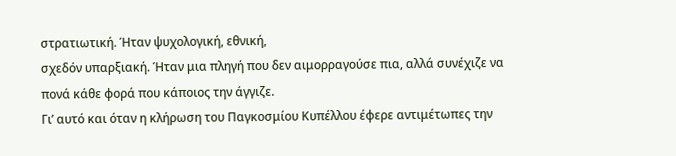στρατιωτική. Ήταν ψυχολογική, εθνική,
σχεδόν υπαρξιακή. Ήταν μια πληγή που δεν αιμορραγούσε πια, αλλά συνέχιζε να
πονά κάθε φορά που κάποιος την άγγιζε.
Γι’ αυτό και όταν η κλήρωση του Παγκοσμίου Κυπέλλου έφερε αντιμέτωπες την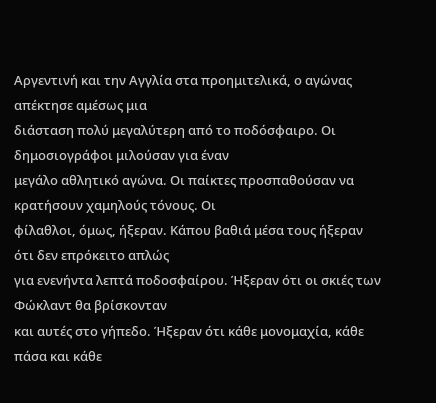Αργεντινή και την Αγγλία στα προημιτελικά, ο αγώνας απέκτησε αμέσως μια
διάσταση πολύ μεγαλύτερη από το ποδόσφαιρο. Οι δημοσιογράφοι μιλούσαν για έναν
μεγάλο αθλητικό αγώνα. Οι παίκτες προσπαθούσαν να κρατήσουν χαμηλούς τόνους. Οι
φίλαθλοι, όμως, ήξεραν. Κάπου βαθιά μέσα τους ήξεραν ότι δεν επρόκειτο απλώς
για ενενήντα λεπτά ποδοσφαίρου. Ήξεραν ότι οι σκιές των Φώκλαντ θα βρίσκονταν
και αυτές στο γήπεδο. Ήξεραν ότι κάθε μονομαχία, κάθε πάσα και κάθε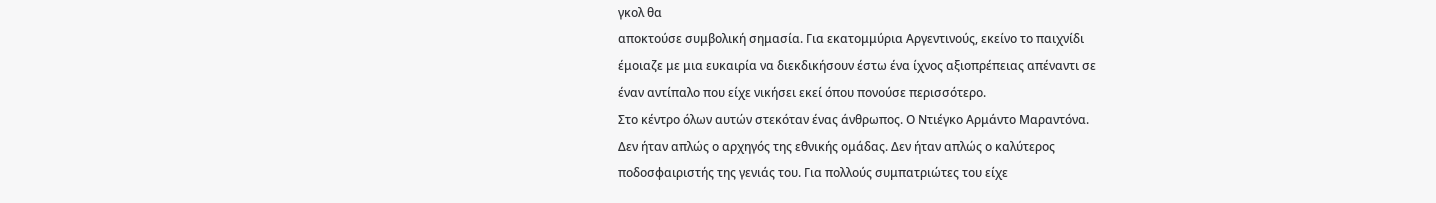γκολ θα
αποκτούσε συμβολική σημασία. Για εκατομμύρια Αργεντινούς, εκείνο το παιχνίδι
έμοιαζε με μια ευκαιρία να διεκδικήσουν έστω ένα ίχνος αξιοπρέπειας απέναντι σε
έναν αντίπαλο που είχε νικήσει εκεί όπου πονούσε περισσότερο.
Στο κέντρο όλων αυτών στεκόταν ένας άνθρωπος. Ο Ντιέγκο Αρμάντο Μαραντόνα.
Δεν ήταν απλώς ο αρχηγός της εθνικής ομάδας. Δεν ήταν απλώς ο καλύτερος
ποδοσφαιριστής της γενιάς του. Για πολλούς συμπατριώτες του είχε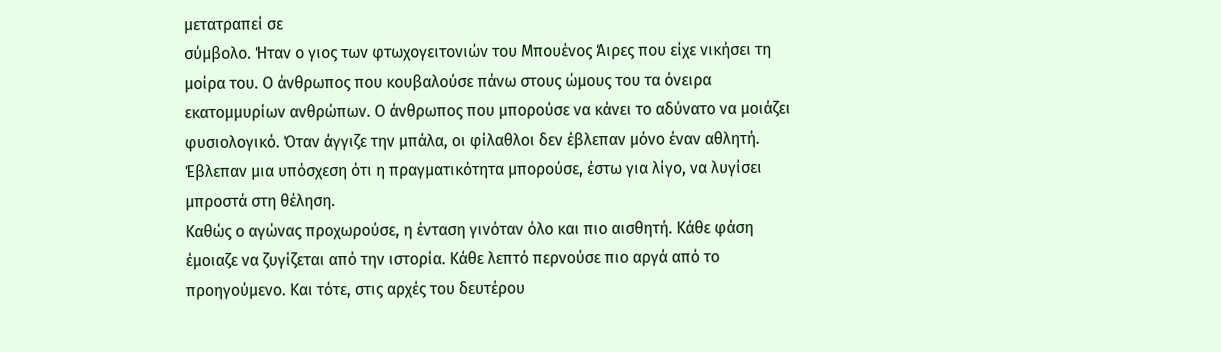μετατραπεί σε
σύμβολο. Ήταν ο γιος των φτωχογειτονιών του Μπουένος Άιρες που είχε νικήσει τη
μοίρα του. Ο άνθρωπος που κουβαλούσε πάνω στους ώμους του τα όνειρα
εκατομμυρίων ανθρώπων. Ο άνθρωπος που μπορούσε να κάνει το αδύνατο να μοιάζει
φυσιολογικό. Όταν άγγιζε την μπάλα, οι φίλαθλοι δεν έβλεπαν μόνο έναν αθλητή.
Έβλεπαν μια υπόσχεση ότι η πραγματικότητα μπορούσε, έστω για λίγο, να λυγίσει
μπροστά στη θέληση.
Καθώς ο αγώνας προχωρούσε, η ένταση γινόταν όλο και πιο αισθητή. Κάθε φάση
έμοιαζε να ζυγίζεται από την ιστορία. Κάθε λεπτό περνούσε πιο αργά από το
προηγούμενο. Και τότε, στις αρχές του δευτέρου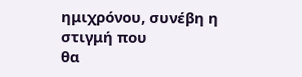ημιχρόνου, συνέβη η στιγμή που
θα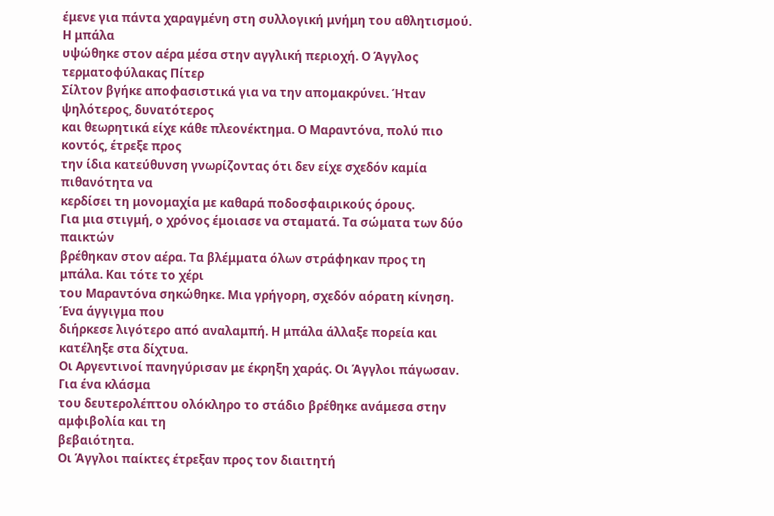έμενε για πάντα χαραγμένη στη συλλογική μνήμη του αθλητισμού. Η μπάλα
υψώθηκε στον αέρα μέσα στην αγγλική περιοχή. Ο Άγγλος τερματοφύλακας Πίτερ
Σίλτον βγήκε αποφασιστικά για να την απομακρύνει. Ήταν ψηλότερος, δυνατότερος
και θεωρητικά είχε κάθε πλεονέκτημα. Ο Μαραντόνα, πολύ πιο κοντός, έτρεξε προς
την ίδια κατεύθυνση γνωρίζοντας ότι δεν είχε σχεδόν καμία πιθανότητα να
κερδίσει τη μονομαχία με καθαρά ποδοσφαιρικούς όρους.
Για μια στιγμή, ο χρόνος έμοιασε να σταματά. Τα σώματα των δύο παικτών
βρέθηκαν στον αέρα. Τα βλέμματα όλων στράφηκαν προς τη μπάλα. Και τότε το χέρι
του Μαραντόνα σηκώθηκε. Μια γρήγορη, σχεδόν αόρατη κίνηση. Ένα άγγιγμα που
διήρκεσε λιγότερο από αναλαμπή. Η μπάλα άλλαξε πορεία και κατέληξε στα δίχτυα.
Οι Αργεντινοί πανηγύρισαν με έκρηξη χαράς. Οι Άγγλοι πάγωσαν. Για ένα κλάσμα
του δευτερολέπτου ολόκληρο το στάδιο βρέθηκε ανάμεσα στην αμφιβολία και τη
βεβαιότητα.
Οι Άγγλοι παίκτες έτρεξαν προς τον διαιτητή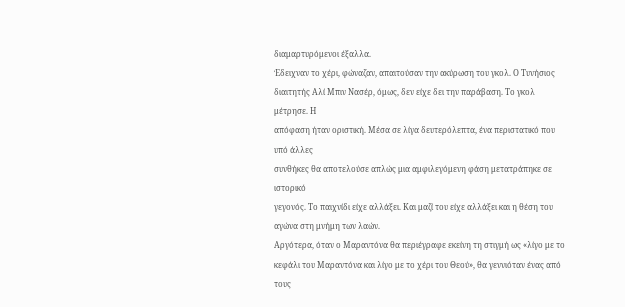διαμαρτυρόμενοι έξαλλα.
Έδειχναν το χέρι, φώναζαν, απαιτούσαν την ακύρωση του γκολ. Ο Τυνήσιος
διαιτητής Αλί Μπιν Νασέρ, όμως, δεν είχε δει την παράβαση. Το γκολ μέτρησε. Η
απόφαση ήταν οριστική. Μέσα σε λίγα δευτερόλεπτα, ένα περιστατικό που υπό άλλες
συνθήκες θα αποτελούσε απλώς μια αμφιλεγόμενη φάση μετατράπηκε σε ιστορικό
γεγονός. Το παιχνίδι είχε αλλάξει. Και μαζί του είχε αλλάξει και η θέση του
αγώνα στη μνήμη των λαών.
Αργότερα, όταν ο Μαραντόνα θα περιέγραφε εκείνη τη στιγμή ως «λίγο με το
κεφάλι του Μαραντόνα και λίγο με το χέρι του Θεού», θα γεννιόταν ένας από τους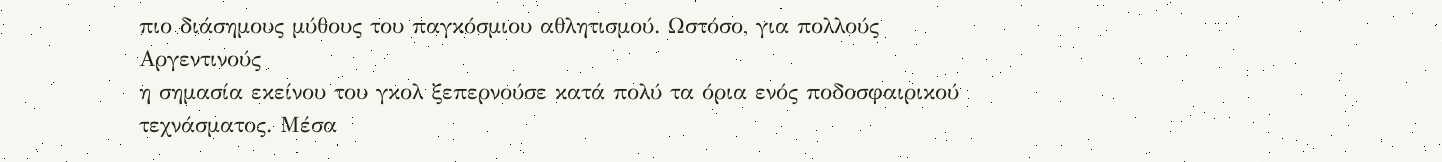πιο διάσημους μύθους του παγκόσμιου αθλητισμού. Ωστόσο, για πολλούς Αργεντινούς
η σημασία εκείνου του γκολ ξεπερνούσε κατά πολύ τα όρια ενός ποδοσφαιρικού
τεχνάσματος. Μέσα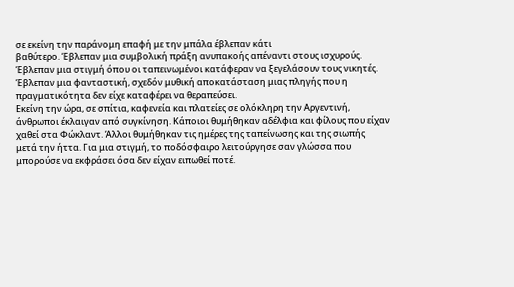σε εκείνη την παράνομη επαφή με την μπάλα έβλεπαν κάτι
βαθύτερο. Έβλεπαν μια συμβολική πράξη ανυπακοής απέναντι στους ισχυρούς.
Έβλεπαν μια στιγμή όπου οι ταπεινωμένοι κατάφεραν να ξεγελάσουν τους νικητές.
Έβλεπαν μια φανταστική, σχεδόν μυθική αποκατάσταση μιας πληγής που η
πραγματικότητα δεν είχε καταφέρει να θεραπεύσει.
Εκείνη την ώρα, σε σπίτια, καφενεία και πλατείες σε ολόκληρη την Αργεντινή,
άνθρωποι έκλαιγαν από συγκίνηση. Κάποιοι θυμήθηκαν αδέλφια και φίλους που είχαν
χαθεί στα Φώκλαντ. Άλλοι θυμήθηκαν τις ημέρες της ταπείνωσης και της σιωπής
μετά την ήττα. Για μια στιγμή, το ποδόσφαιρο λειτούργησε σαν γλώσσα που
μπορούσε να εκφράσει όσα δεν είχαν ειπωθεί ποτέ.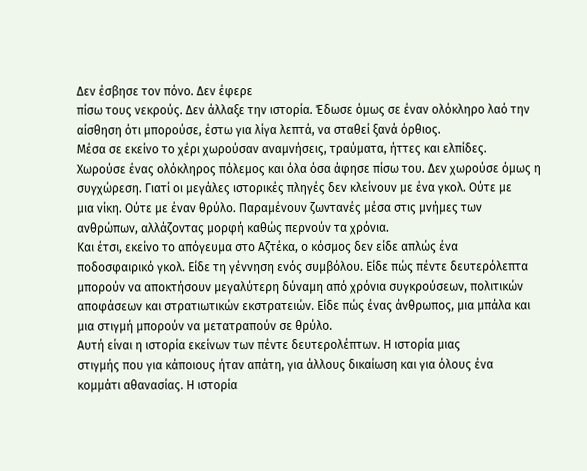Δεν έσβησε τον πόνο. Δεν έφερε
πίσω τους νεκρούς. Δεν άλλαξε την ιστορία. Έδωσε όμως σε έναν ολόκληρο λαό την
αίσθηση ότι μπορούσε, έστω για λίγα λεπτά, να σταθεί ξανά όρθιος.
Μέσα σε εκείνο το χέρι χωρούσαν αναμνήσεις, τραύματα, ήττες και ελπίδες.
Χωρούσε ένας ολόκληρος πόλεμος και όλα όσα άφησε πίσω του. Δεν χωρούσε όμως η
συγχώρεση. Γιατί οι μεγάλες ιστορικές πληγές δεν κλείνουν με ένα γκολ. Ούτε με
μια νίκη. Ούτε με έναν θρύλο. Παραμένουν ζωντανές μέσα στις μνήμες των
ανθρώπων, αλλάζοντας μορφή καθώς περνούν τα χρόνια.
Και έτσι, εκείνο το απόγευμα στο Αζτέκα, ο κόσμος δεν είδε απλώς ένα
ποδοσφαιρικό γκολ. Είδε τη γέννηση ενός συμβόλου. Είδε πώς πέντε δευτερόλεπτα
μπορούν να αποκτήσουν μεγαλύτερη δύναμη από χρόνια συγκρούσεων, πολιτικών
αποφάσεων και στρατιωτικών εκστρατειών. Είδε πώς ένας άνθρωπος, μια μπάλα και
μια στιγμή μπορούν να μετατραπούν σε θρύλο.
Αυτή είναι η ιστορία εκείνων των πέντε δευτερολέπτων. Η ιστορία μιας
στιγμής που για κάποιους ήταν απάτη, για άλλους δικαίωση και για όλους ένα
κομμάτι αθανασίας. Η ιστορία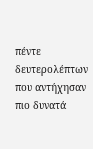πέντε δευτερολέπτων που αντήχησαν πιο δυνατά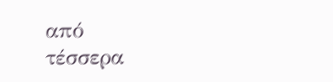από
τέσσερα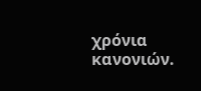χρόνια κανονιών.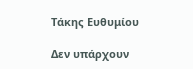Τάκης Ευθυμίου

Δεν υπάρχουν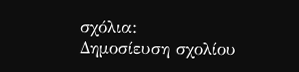σχόλια:
Δημοσίευση σχολίου